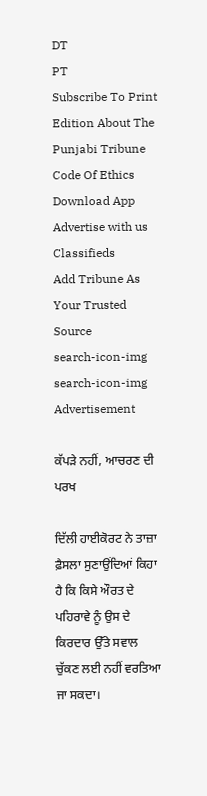DT
PT
Subscribe To Print Edition About The Punjabi Tribune Code Of Ethics Download App Advertise with us Classifieds
Add Tribune As Your Trusted Source
search-icon-img
search-icon-img
Advertisement

ਕੱਪੜੇ ਨਹੀਂ, ਆਚਰਣ ਦੀ ਪਰਖ

ਦਿੱਲੀ ਹਾਈਕੋਰਟ ਨੇ ਤਾਜ਼ਾ ਫ਼ੈਸਲਾ ਸੁਣਾਉਂਦਿਆਂ ਕਿਹਾ ਹੈ ਕਿ ਕਿਸੇ ਔਰਤ ਦੇ ਪਹਿਰਾਵੇ ਨੂੰ ਉਸ ਦੇ ਕਿਰਦਾਰ ਉੱਤੇ ਸਵਾਲ ਚੁੱਕਣ ਲਈ ਨਹੀਂ ਵਰਤਿਆ ਜਾ ਸਕਦਾ।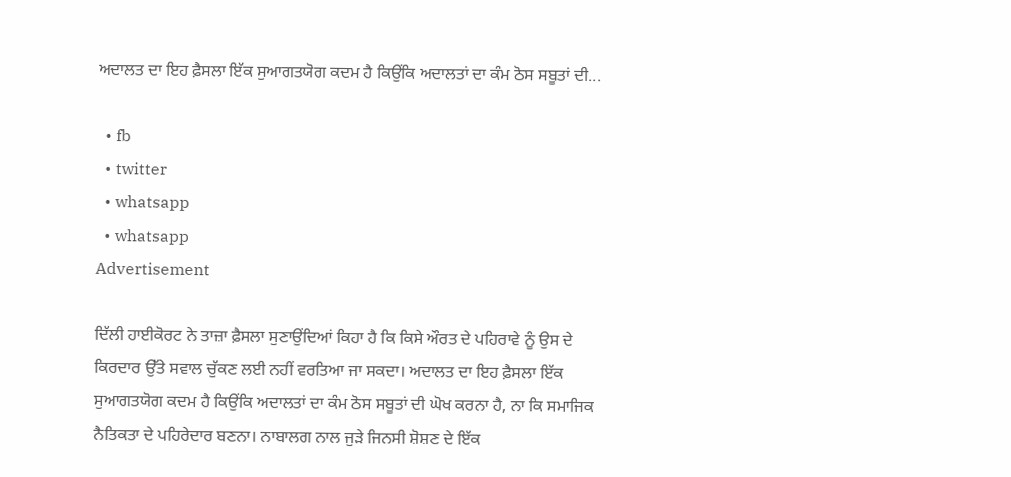ਅਦਾਲਤ ਦਾ ਇਹ ਫ਼ੈਸਲਾ ਇੱਕ ਸੁਆਗਤਯੋਗ ਕਦਮ ਹੈ ਕਿਉਂਕਿ ਅਦਾਲਤਾਂ ਦਾ ਕੰਮ ਠੋਸ ਸਬੂਤਾਂ ਦੀ...

  • fb
  • twitter
  • whatsapp
  • whatsapp
Advertisement

ਦਿੱਲੀ ਹਾਈਕੋਰਟ ਨੇ ਤਾਜ਼ਾ ਫ਼ੈਸਲਾ ਸੁਣਾਉਂਦਿਆਂ ਕਿਹਾ ਹੈ ਕਿ ਕਿਸੇ ਔਰਤ ਦੇ ਪਹਿਰਾਵੇ ਨੂੰ ਉਸ ਦੇ ਕਿਰਦਾਰ ਉੱਤੇ ਸਵਾਲ ਚੁੱਕਣ ਲਈ ਨਹੀਂ ਵਰਤਿਆ ਜਾ ਸਕਦਾ। ਅਦਾਲਤ ਦਾ ਇਹ ਫ਼ੈਸਲਾ ਇੱਕ ਸੁਆਗਤਯੋਗ ਕਦਮ ਹੈ ਕਿਉਂਕਿ ਅਦਾਲਤਾਂ ਦਾ ਕੰਮ ਠੋਸ ਸਬੂਤਾਂ ਦੀ ਘੋਖ ਕਰਨਾ ਹੈ, ਨਾ ਕਿ ਸਮਾਜਿਕ ਨੈਤਿਕਤਾ ਦੇ ਪਹਿਰੇਦਾਰ ਬਣਨਾ। ਨਾਬਾਲਗ ਨਾਲ ਜੁੜੇ ਜਿਨਸੀ ਸ਼ੋਸ਼ਣ ਦੇ ਇੱਕ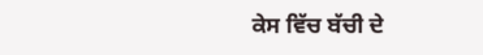ਕੇਸ ਵਿੱਚ ਬੱਚੀ ਦੇ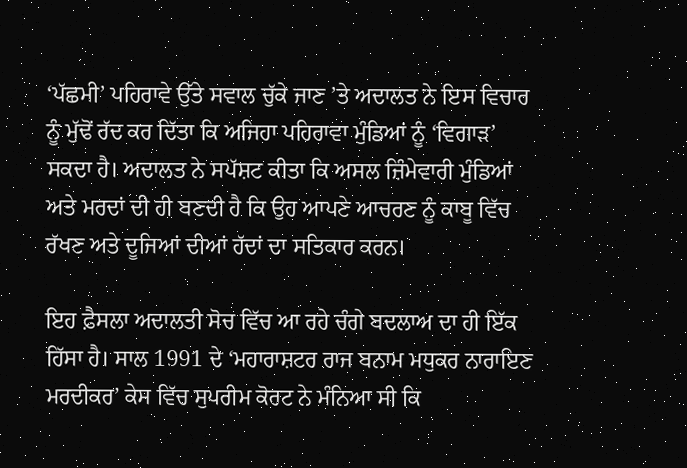‘ਪੱਛਮੀ’ ਪਹਿਰਾਵੇ ਉੱਤੇ ਸਵਾਲ ਚੁੱਕੇ ਜਾਣ ’ਤੇ ਅਦਾਲਤ ਨੇ ਇਸ ਵਿਚਾਰ ਨੂੰ ਮੁੱਢੋਂ ਰੱਦ ਕਰ ਦਿੱਤਾ ਕਿ ਅਜਿਹਾ ਪਹਿਰਾਵਾ ਮੁੰਡਿਆਂ ਨੂੰ ‘ਵਿਗਾੜ’ ਸਕਦਾ ਹੈ। ਅਦਾਲਤ ਨੇ ਸਪੱਸ਼ਟ ਕੀਤਾ ਕਿ ਅਸਲ ਜ਼ਿੰਮੇਵਾਰੀ ਮੁੰਡਿਆਂ ਅਤੇ ਮਰਦਾਂ ਦੀ ਹੀ ਬਣਦੀ ਹੈ ਕਿ ਉਹ ਆਪਣੇ ਆਚਰਣ ਨੂੰ ਕਾਬੂ ਵਿੱਚ ਰੱਖਣ ਅਤੇ ਦੂਜਿਆਂ ਦੀਆਂ ਹੱਦਾਂ ਦਾ ਸਤਿਕਾਰ ਕਰਨ।

ਇਹ ਫ਼ੈਸਲਾ ਅਦਾਲਤੀ ਸੋਚ ਵਿੱਚ ਆ ਰਹੇ ਚੰਗੇ ਬਦਲਾਅ ਦਾ ਹੀ ਇੱਕ ਹਿੱਸਾ ਹੈ। ਸਾਲ 1991 ਦੇ ‘ਮਹਾਰਾਸ਼ਟਰ ਰਾਜ ਬਨਾਮ ਮਧੁਕਰ ਨਾਰਾਇਣ ਮਰਦੀਕਰ’ ਕੇਸ ਵਿੱਚ ਸੁਪਰੀਮ ਕੋਰਟ ਨੇ ਮੰਨਿਆ ਸੀ ਕਿ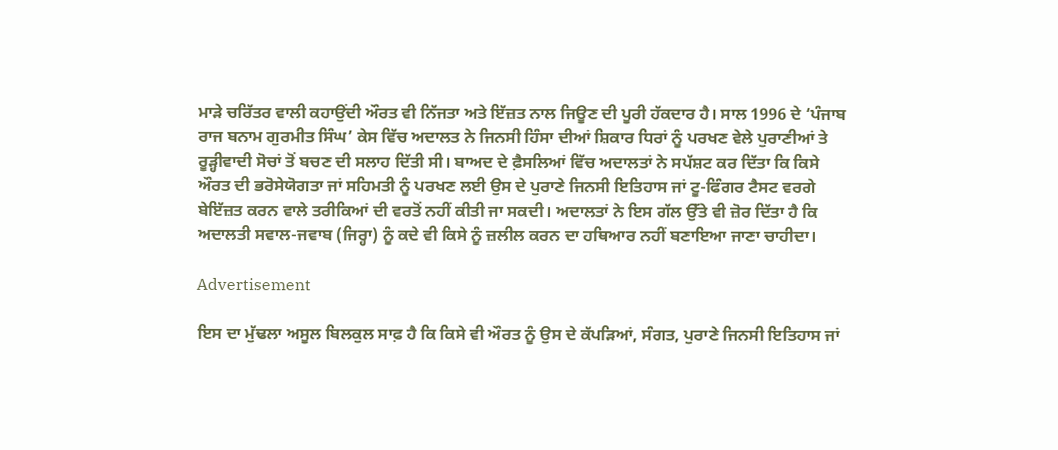ਮਾੜੇ ਚਰਿੱਤਰ ਵਾਲੀ ਕਹਾਉਂਦੀ ਔਰਤ ਵੀ ਨਿੱਜਤਾ ਅਤੇ ਇੱਜ਼ਤ ਨਾਲ ਜਿਊਣ ਦੀ ਪੂਰੀ ਹੱਕਦਾਰ ਹੈ। ਸਾਲ 1996 ਦੇ ‘ਪੰਜਾਬ ਰਾਜ ਬਨਾਮ ਗੁਰਮੀਤ ਸਿੰਘ’ ਕੇਸ ਵਿੱਚ ਅਦਾਲਤ ਨੇ ਜਿਨਸੀ ਹਿੰਸਾ ਦੀਆਂ ਸ਼ਿਕਾਰ ਧਿਰਾਂ ਨੂੰ ਪਰਖਣ ਵੇਲੇ ਪੁਰਾਣੀਆਂ ਤੇ ਰੂੜ੍ਹੀਵਾਦੀ ਸੋਚਾਂ ਤੋਂ ਬਚਣ ਦੀ ਸਲਾਹ ਦਿੱਤੀ ਸੀ। ਬਾਅਦ ਦੇ ਫ਼ੈਸਲਿਆਂ ਵਿੱਚ ਅਦਾਲਤਾਂ ਨੇ ਸਪੱਸ਼ਟ ਕਰ ਦਿੱਤਾ ਕਿ ਕਿਸੇ ਔਰਤ ਦੀ ਭਰੋਸੇਯੋਗਤਾ ਜਾਂ ਸਹਿਮਤੀ ਨੂੰ ਪਰਖਣ ਲਈ ਉਸ ਦੇ ਪੁਰਾਣੇ ਜਿਨਸੀ ਇਤਿਹਾਸ ਜਾਂ ਟੂ-ਫਿੰਗਰ ਟੈਸਟ ਵਰਗੇ ਬੇਇੱਜ਼ਤ ਕਰਨ ਵਾਲੇ ਤਰੀਕਿਆਂ ਦੀ ਵਰਤੋਂ ਨਹੀਂ ਕੀਤੀ ਜਾ ਸਕਦੀ। ਅਦਾਲਤਾਂ ਨੇ ਇਸ ਗੱਲ ਉੱਤੇ ਵੀ ਜ਼ੋਰ ਦਿੱਤਾ ਹੈ ਕਿ ਅਦਾਲਤੀ ਸਵਾਲ-ਜਵਾਬ (ਜਿਰ੍ਹਾ) ਨੂੰ ਕਦੇ ਵੀ ਕਿਸੇ ਨੂੰ ਜ਼ਲੀਲ ਕਰਨ ਦਾ ਹਥਿਆਰ ਨਹੀਂ ਬਣਾਇਆ ਜਾਣਾ ਚਾਹੀਦਾ।

Advertisement

ਇਸ ਦਾ ਮੁੱਢਲਾ ਅਸੂਲ ਬਿਲਕੁਲ ਸਾਫ਼ ਹੈ ਕਿ ਕਿਸੇ ਵੀ ਔਰਤ ਨੂੰ ਉਸ ਦੇ ਕੱਪੜਿਆਂ, ਸੰਗਤ, ਪੁਰਾਣੇ ਜਿਨਸੀ ਇਤਿਹਾਸ ਜਾਂ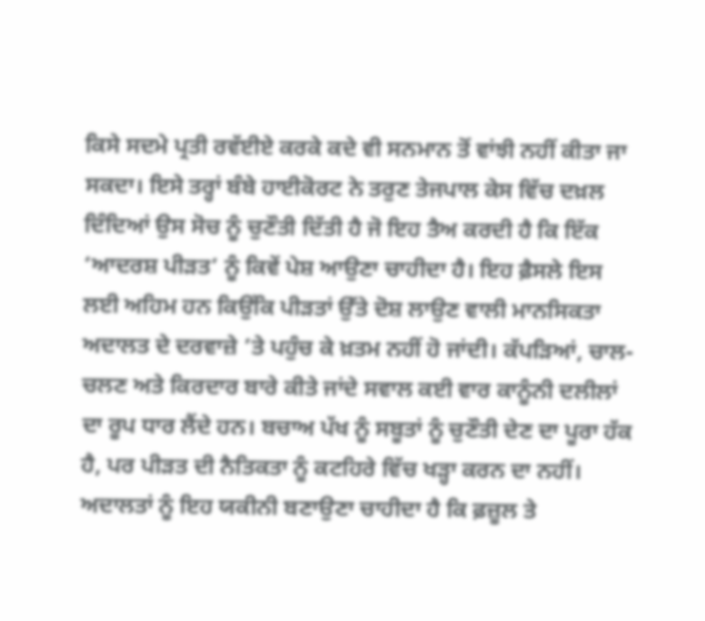ਕਿਸੇ ਸਦਮੇ ਪ੍ਰਤੀ ਰਵੱਈਏ ਕਰਕੇ ਕਦੇ ਵੀ ਸਨਮਾਨ ਤੋਂ ਵਾਂਝੀ ਨਹੀਂ ਕੀਤਾ ਜਾ ਸਕਦਾ। ਇਸੇ ਤਰ੍ਹਾਂ ਬੰਬੇ ਹਾਈਕੋਰਟ ਨੇ ਤਰੁਣ ਤੇਜਪਾਲ ਕੇਸ ਵਿੱਚ ਦਖ਼ਲ ਦਿੰਦਿਆਂ ਉਸ ਸੋਚ ਨੂੰ ਚੁਣੌਤੀ ਦਿੱਤੀ ਹੈ ਜੋ ਇਹ ਤੈਅ ਕਰਦੀ ਹੈ ਕਿ ਇੱਕ ‘ਆਦਰਸ਼ ਪੀੜਤ’ ਨੂੰ ਕਿਵੇਂ ਪੇਸ਼ ਆਉਣਾ ਚਾਹੀਦਾ ਹੈ। ਇਹ ਫ਼ੈਸਲੇ ਇਸ ਲਈ ਅਹਿਮ ਹਨ ਕਿਉਂਕਿ ਪੀੜਤਾਂ ਉੱਤੇ ਦੋਸ਼ ਲਾਉਣ ਵਾਲੀ ਮਾਨਸਿਕਤਾ ਅਦਾਲਤ ਦੇ ਦਰਵਾਜ਼ੇ ’ਤੇ ਪਹੁੰਚ ਕੇ ਖ਼ਤਮ ਨਹੀਂ ਹੋ ਜਾਂਦੀ। ਕੱਪੜਿਆਂ, ਚਾਲ-ਚਲਣ ਅਤੇ ਕਿਰਦਾਰ ਬਾਰੇ ਕੀਤੇ ਜਾਂਦੇ ਸਵਾਲ ਕਈ ਵਾਰ ਕਾਨੂੰਨੀ ਦਲੀਲਾਂ ਦਾ ਰੂਪ ਧਾਰ ਲੈਂਦੇ ਹਨ। ਬਚਾਅ ਪੱਖ ਨੂੰ ਸਬੂਤਾਂ ਨੂੰ ਚੁਣੌਤੀ ਦੇਣ ਦਾ ਪੂਰਾ ਹੱਕ ਹੈ, ਪਰ ਪੀੜਤ ਦੀ ਨੈਤਿਕਤਾ ਨੂੰ ਕਟਹਿਰੇ ਵਿੱਚ ਖੜ੍ਹਾ ਕਰਨ ਦਾ ਨਹੀਂ। ਅਦਾਲਤਾਂ ਨੂੰ ਇਹ ਯਕੀਨੀ ਬਣਾਉਣਾ ਚਾਹੀਦਾ ਹੈ ਕਿ ਫ਼ਜ਼ੂਲ ਤੇ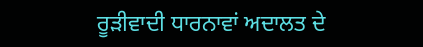ਰੂੜੀਵਾਦੀ ਧਾਰਨਾਵਾਂ ਅਦਾਲਤ ਦੇ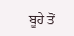ਬੂਹੇ ਤੋਂ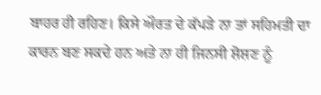ਬਾਹਰ ਹੀ ਰਹਿਣ। ਕਿਸੇ ਔਰਤ ਦੇ ਕੱਪੜੇ ਨਾ ਤਾਂ ਸਹਿਮਤੀ ਦਾ ਕਾਰਨ ਬਣ ਸਕਦੇ ਹਨ ਅਤੇ ਨਾ ਹੀ ਜਿਨਸੀ ਸ਼ੋਸ਼ਣ ਨੂੰ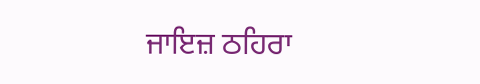ਜਾਇਜ਼ ਠਹਿਰਾ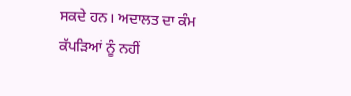ਸਕਦੇ ਹਨ। ਅਦਾਲਤ ਦਾ ਕੰਮ ਕੱਪੜਿਆਂ ਨੂੰ ਨਹੀਂ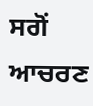ਸਗੋਂ ਆਚਰਣ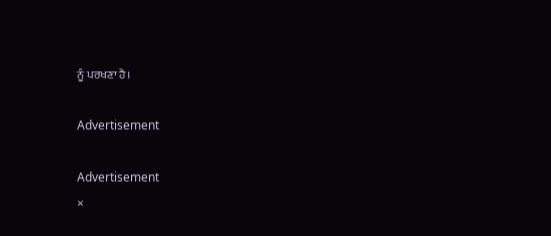ਨੂੰ ਪਰਖਣਾ ਹੈ।

Advertisement

Advertisement
×